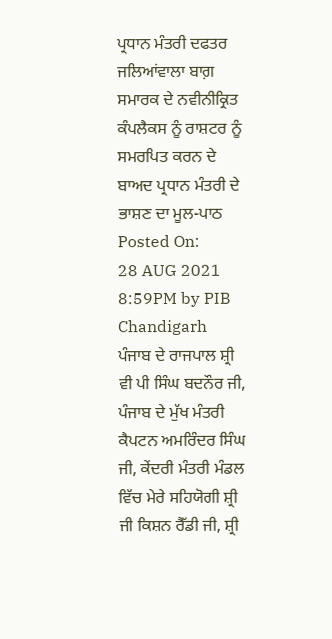ਪ੍ਰਧਾਨ ਮੰਤਰੀ ਦਫਤਰ
ਜਲਿਆਂਵਾਲਾ ਬਾਗ਼ ਸਮਾਰਕ ਦੇ ਨਵੀਨੀਕ੍ਰਿਤ ਕੰਪਲੈਕਸ ਨੂੰ ਰਾਸ਼ਟਰ ਨੂੰ ਸਮਰਪਿਤ ਕਰਨ ਦੇ ਬਾਅਦ ਪ੍ਰਧਾਨ ਮੰਤਰੀ ਦੇ ਭਾਸ਼ਣ ਦਾ ਮੂਲ-ਪਾਠ
Posted On:
28 AUG 2021 8:59PM by PIB Chandigarh
ਪੰਜਾਬ ਦੇ ਰਾਜਪਾਲ ਸ਼੍ਰੀ ਵੀ ਪੀ ਸਿੰਘ ਬਦਨੌਰ ਜੀ, ਪੰਜਾਬ ਦੇ ਮੁੱਖ ਮੰਤਰੀ ਕੈਪਟਨ ਅਮਰਿੰਦਰ ਸਿੰਘ ਜੀ, ਕੇਂਦਰੀ ਮੰਤਰੀ ਮੰਡਲ ਵਿੱਚ ਮੇਰੇ ਸਹਿਯੋਗੀ ਸ਼੍ਰੀ ਜੀ ਕਿਸ਼ਨ ਰੈੱਡੀ ਜੀ, ਸ਼੍ਰੀ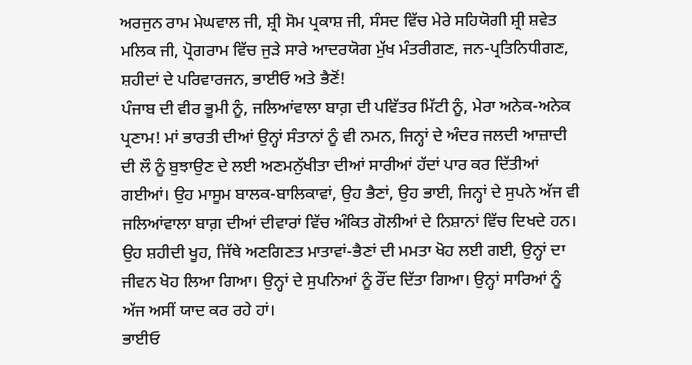ਅਰਜੁਨ ਰਾਮ ਮੇਘਵਾਲ ਜੀ, ਸ਼੍ਰੀ ਸੋਮ ਪ੍ਰਕਾਸ਼ ਜੀ, ਸੰਸਦ ਵਿੱਚ ਮੇਰੇ ਸਹਿਯੋਗੀ ਸ਼੍ਰੀ ਸ਼ਵੇਤ ਮਲਿਕ ਜੀ, ਪ੍ਰੋਗਰਾਮ ਵਿੱਚ ਜੁੜੇ ਸਾਰੇ ਆਦਰਯੋਗ ਮੁੱਖ ਮੰਤਰੀਗਣ, ਜਨ-ਪ੍ਰਤਿਨਿਧੀਗਣ, ਸ਼ਹੀਦਾਂ ਦੇ ਪਰਿਵਾਰਜਨ, ਭਾਈਓ ਅਤੇ ਭੈਣੋਂ!
ਪੰਜਾਬ ਦੀ ਵੀਰ ਭੂਮੀ ਨੂੰ, ਜਲਿਆਂਵਾਲਾ ਬਾਗ਼ ਦੀ ਪਵਿੱਤਰ ਮਿੱਟੀ ਨੂੰ, ਮੇਰਾ ਅਨੇਕ-ਅਨੇਕ ਪ੍ਰਣਾਮ! ਮਾਂ ਭਾਰਤੀ ਦੀਆਂ ਉਨ੍ਹਾਂ ਸੰਤਾਨਾਂ ਨੂੰ ਵੀ ਨਮਨ, ਜਿਨ੍ਹਾਂ ਦੇ ਅੰਦਰ ਜਲਦੀ ਆਜ਼ਾਦੀ ਦੀ ਲੌ ਨੂੰ ਬੁਝਾਉਣ ਦੇ ਲਈ ਅਣਮਨੁੱਖੀਤਾ ਦੀਆਂ ਸਾਰੀਆਂ ਹੱਦਾਂ ਪਾਰ ਕਰ ਦਿੱਤੀਆਂ ਗਈਆਂ। ਉਹ ਮਾਸੂਮ ਬਾਲਕ-ਬਾਲਿਕਾਵਾਂ, ਉਹ ਭੈਣਾਂ, ਉਹ ਭਾਈ, ਜਿਨ੍ਹਾਂ ਦੇ ਸੁਪਨੇ ਅੱਜ ਵੀ ਜਲਿਆਂਵਾਲਾ ਬਾਗ਼ ਦੀਆਂ ਦੀਵਾਰਾਂ ਵਿੱਚ ਅੰਕਿਤ ਗੋਲੀਆਂ ਦੇ ਨਿਸ਼ਾਨਾਂ ਵਿੱਚ ਦਿਖਦੇ ਹਨ। ਉਹ ਸ਼ਹੀਦੀ ਖੂਹ, ਜਿੱਥੇ ਅਣਗਿਣਤ ਮਾਤਾਵਾਂ-ਭੈਣਾਂ ਦੀ ਮਮਤਾ ਖੋਹ ਲਈ ਗਈ, ਉਨ੍ਹਾਂ ਦਾ ਜੀਵਨ ਖੋਹ ਲਿਆ ਗਿਆ। ਉਨ੍ਹਾਂ ਦੇ ਸੁਪਨਿਆਂ ਨੂੰ ਰੌਂਦ ਦਿੱਤਾ ਗਿਆ। ਉਨ੍ਹਾਂ ਸਾਰਿਆਂ ਨੂੰ ਅੱਜ ਅਸੀਂ ਯਾਦ ਕਰ ਰਹੇ ਹਾਂ।
ਭਾਈਓ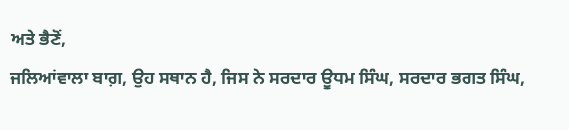ਅਤੇ ਭੈਣੋਂ,
ਜਲਿਆਂਵਾਲਾ ਬਾਗ਼, ਉਹ ਸਥਾਨ ਹੈ, ਜਿਸ ਨੇ ਸਰਦਾਰ ਊਧਮ ਸਿੰਘ, ਸਰਦਾਰ ਭਗਤ ਸਿੰਘ,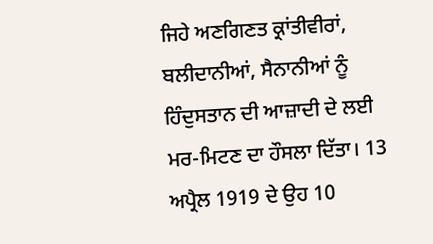ਜਿਹੇ ਅਣਗਿਣਤ ਕ੍ਰਾਂਤੀਵੀਰਾਂ, ਬਲੀਦਾਨੀਆਂ, ਸੈਨਾਨੀਆਂ ਨੂੰ ਹਿੰਦੁਸਤਾਨ ਦੀ ਆਜ਼ਾਦੀ ਦੇ ਲਈ ਮਰ-ਮਿਟਣ ਦਾ ਹੌਸਲਾ ਦਿੱਤਾ। 13 ਅਪ੍ਰੈਲ 1919 ਦੇ ਉਹ 10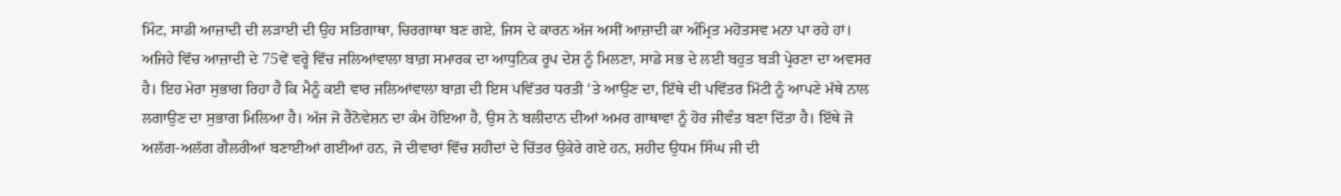ਮਿੰਟ, ਸਾਡੀ ਆਜ਼ਾਦੀ ਦੀ ਲੜਾਈ ਦੀ ਉਹ ਸਤਿਗਾਥਾ, ਚਿਰਗਾਥਾ ਬਣ ਗਏ, ਜਿਸ ਦੇ ਕਾਰਨ ਅੱਜ ਅਸੀਂ ਆਜ਼ਾਦੀ ਕਾ ਅੰਮ੍ਰਿਤ ਮਹੋਤਸਵ ਮਨਾ ਪਾ ਰਹੇ ਹਾਂ। ਅਜਿਹੇ ਵਿੱਚ ਆਜ਼ਾਦੀ ਦੇ 75ਵੇਂ ਵਰ੍ਹੇ ਵਿੱਚ ਜਲਿਆਂਵਾਲਾ ਬਾਗ਼ ਸਮਾਰਕ ਦਾ ਆਧੁਨਿਕ ਰੂਪ ਦੇਸ਼ ਨੂੰ ਮਿਲਣਾ, ਸਾਡੇ ਸਭ ਦੇ ਲਈ ਬਹੁਤ ਬੜੀ ਪ੍ਰੇਰਣਾ ਦਾ ਅਵਸਰ ਹੈ। ਇਹ ਮੇਰਾ ਸੁਭਾਗ ਰਿਹਾ ਹੈ ਕਿ ਮੈਨੂੰ ਕਈ ਵਾਰ ਜਲਿਆਂਵਾਲਾ ਬਾਗ਼ ਦੀ ਇਸ ਪਵਿੱਤਰ ਧਰਤੀ ‘ਤੇ ਆਉਣ ਦਾ, ਇੱਥੇ ਦੀ ਪਵਿੱਤਰ ਮਿੱਟੀ ਨੂੰ ਆਪਣੇ ਮੱਥੇ ਨਾਲ ਲਗਾਉਣ ਦਾ ਸੁਭਾਗ ਮਿਲਿਆ ਹੈ। ਅੱਜ ਜੋ ਰੈਨੋਵੇਸ਼ਨ ਦਾ ਕੰਮ ਹੋਇਆ ਹੈ, ਉਸ ਨੇ ਬਲੀਦਾਨ ਦੀਆਂ ਅਮਰ ਗਾਥਾਵਾਂ ਨੂੰ ਹੋਰ ਜੀਵੰਤ ਬਣਾ ਦਿੱਤਾ ਹੈ। ਇੱਥੇ ਜੋ ਅਲੱਗ-ਅਲੱਗ ਗੈਲਰੀਆਂ ਬਣਾਈਆਂ ਗਈਆਂ ਹਨ, ਜੋ ਦੀਵਾਰਾਂ ਵਿੱਚ ਸ਼ਹੀਦਾਂ ਦੇ ਚਿੱਤਰ ਉਕੇਰੇ ਗਏ ਹਨ, ਸ਼ਹੀਦ ਉਧਮ ਸਿੰਘ ਜੀ ਦੀ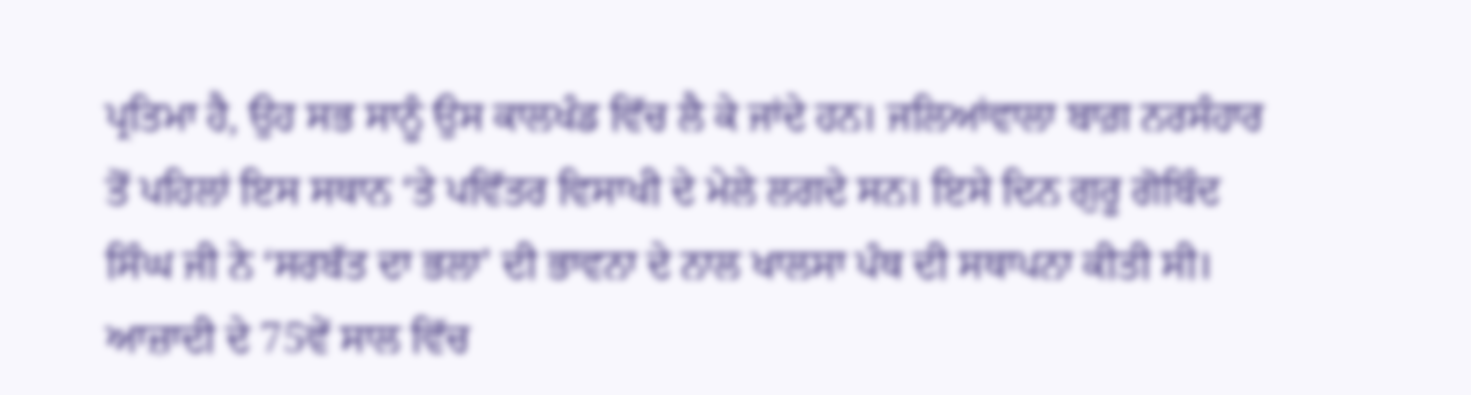ਪ੍ਰਤਿਮਾ ਹੈ, ਉਹ ਸਭ ਸਾਨੂੰ ਉਸ ਕਾਲਖੰਡ ਵਿੱਚ ਲੈ ਕੇ ਜਾਂਦੇ ਹਨ। ਜਲਿਆਂਵਾਲਾ ਬਾਗ਼ ਨਰਸੰਹਾਰ ਤੋਂ ਪਹਿਲਾਂ ਇਸ ਸਥਾਨ ‘ਤੇ ਪਵਿੱਤਰ ਵਿਸਾਖੀ ਦੇ ਮੇਲੇ ਲਗਦੇ ਸਨ। ਇਸੇ ਦਿਨ ਗੁਰੂ ਗੋਬਿੰਦ ਸਿੰਘ ਜੀ ਨੇ ‘ਸਰਬੱਤ ਦਾ ਭਲਾ’ ਦੀ ਭਾਵਨਾ ਦੇ ਨਾਲ ਖਾਲਸਾ ਪੰਥ ਦੀ ਸਥਾਪਨਾ ਕੀਤੀ ਸੀ। ਆਜ਼ਾਦੀ ਦੇ 75ਵੇਂ ਸਾਲ ਵਿੱਚ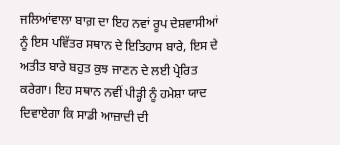ਜਲਿਆਂਵਾਲਾ ਬਾਗ਼ ਦਾ ਇਹ ਨਵਾਂ ਰੂਪ ਦੇਸ਼ਵਾਸੀਆਂ ਨੂੰ ਇਸ ਪਵਿੱਤਰ ਸਥਾਨ ਦੇ ਇਤਿਹਾਸ ਬਾਰੇ, ਇਸ ਦੇ ਅਤੀਤ ਬਾਰੇ ਬਹੁਤ ਕੁਝ ਜਾਣਨ ਦੇ ਲਈ ਪ੍ਰੇਰਿਤ ਕਰੇਗਾ। ਇਹ ਸਥਾਨ ਨਵੀਂ ਪੀੜ੍ਹੀ ਨੂੰ ਹਮੇਸ਼ਾ ਯਾਦ ਦਿਵਾਏਗਾ ਕਿ ਸਾਡੀ ਆਜ਼ਾਦੀ ਦੀ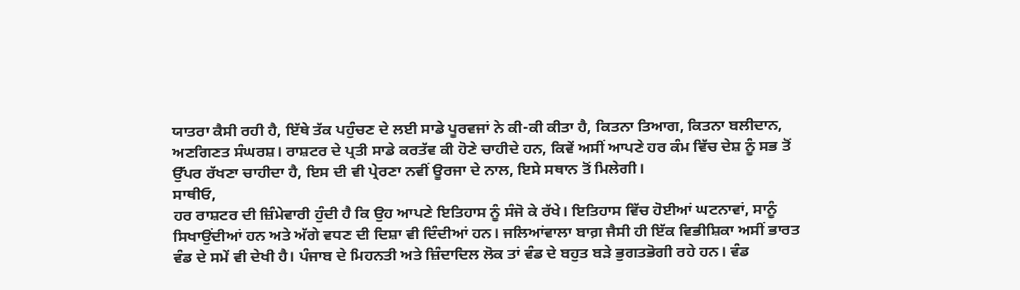ਯਾਤਰਾ ਕੈਸੀ ਰਹੀ ਹੈ, ਇੱਥੇ ਤੱਕ ਪਹੁੰਚਣ ਦੇ ਲਈ ਸਾਡੇ ਪੂਰਵਜਾਂ ਨੇ ਕੀ-ਕੀ ਕੀਤਾ ਹੈ, ਕਿਤਨਾ ਤਿਆਗ, ਕਿਤਨਾ ਬਲੀਦਾਨ, ਅਣਗਿਣਤ ਸੰਘਰਸ਼। ਰਾਸ਼ਟਰ ਦੇ ਪ੍ਰਤੀ ਸਾਡੇ ਕਰਤੱਵ ਕੀ ਹੋਣੇ ਚਾਹੀਦੇ ਹਨ, ਕਿਵੇਂ ਅਸੀਂ ਆਪਣੇ ਹਰ ਕੰਮ ਵਿੱਚ ਦੇਸ਼ ਨੂੰ ਸਭ ਤੋਂ ਉੱਪਰ ਰੱਖਣਾ ਚਾਹੀਦਾ ਹੈ, ਇਸ ਦੀ ਵੀ ਪ੍ਰੇਰਣਾ ਨਵੀਂ ਊਰਜਾ ਦੇ ਨਾਲ, ਇਸੇ ਸਥਾਨ ਤੋਂ ਮਿਲੇਗੀ।
ਸਾਥੀਓ,
ਹਰ ਰਾਸ਼ਟਰ ਦੀ ਜ਼ਿੰਮੇਵਾਰੀ ਹੁੰਦੀ ਹੈ ਕਿ ਉਹ ਆਪਣੇ ਇਤਿਹਾਸ ਨੂੰ ਸੰਜੋ ਕੇ ਰੱਖੇ। ਇਤਿਹਾਸ ਵਿੱਚ ਹੋਈਆਂ ਘਟਨਾਵਾਂ, ਸਾਨੂੰ ਸਿਖਾਉਂਦੀਆਂ ਹਨ ਅਤੇ ਅੱਗੇ ਵਧਣ ਦੀ ਦਿਸ਼ਾ ਵੀ ਦਿੰਦੀਆਂ ਹਨ। ਜਲਿਆਂਵਾਲਾ ਬਾਗ਼ ਜੈਸੀ ਹੀ ਇੱਕ ਵਿਭੀਸ਼ਿਕਾ ਅਸੀਂ ਭਾਰਤ ਵੰਡ ਦੇ ਸਮੇਂ ਵੀ ਦੇਖੀ ਹੈ। ਪੰਜਾਬ ਦੇ ਮਿਹਨਤੀ ਅਤੇ ਜ਼ਿੰਦਾਦਿਲ ਲੋਕ ਤਾਂ ਵੰਡ ਦੇ ਬਹੁਤ ਬੜੇ ਭੁਗਤਭੋਗੀ ਰਹੇ ਹਨ। ਵੰਡ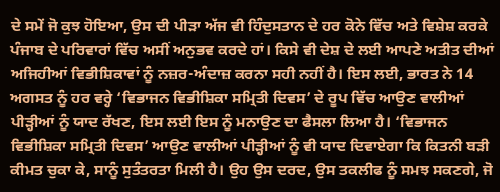ਦੇ ਸਮੇਂ ਜੋ ਕੁਝ ਹੋਇਆ, ਉਸ ਦੀ ਪੀੜਾ ਅੱਜ ਵੀ ਹਿੰਦੁਸਤਾਨ ਦੇ ਹਰ ਕੋਨੇ ਵਿੱਚ ਅਤੇ ਵਿਸ਼ੇਸ਼ ਕਰਕੇ ਪੰਜਾਬ ਦੇ ਪਰਿਵਾਰਾਂ ਵਿੱਚ ਅਸੀਂ ਅਨੁਭਵ ਕਰਦੇ ਹਾਂ। ਕਿਸੇ ਵੀ ਦੇਸ਼ ਦੇ ਲਈ ਆਪਣੇ ਅਤੀਤ ਦੀਆਂ ਅਜਿਹੀਆਂ ਵਿਭੀਸ਼ਿਕਾਵਾਂ ਨੂੰ ਨਜ਼ਰ-ਅੰਦਾਜ਼ ਕਰਨਾ ਸਹੀ ਨਹੀਂ ਹੈ। ਇਸ ਲਈ, ਭਾਰਤ ਨੇ 14 ਅਗਸਤ ਨੂੰ ਹਰ ਵਰ੍ਹੇ ‘ਵਿਭਾਜਨ ਵਿਭੀਸ਼ਿਕਾ ਸਮ੍ਰਿਤੀ ਦਿਵਸ’ ਦੇ ਰੂਪ ਵਿੱਚ ਆਉਣ ਵਾਲੀਆਂ ਪੀੜ੍ਹੀਆਂ ਨੂੰ ਯਾਦ ਰੱਖਣ, ਇਸ ਲਈ ਇਸ ਨੂੰ ਮਨਾਉਣ ਦਾ ਫੈਸਲਾ ਲਿਆ ਹੈ। ‘ਵਿਭਾਜਨ ਵਿਭੀਸ਼ਿਕਾ ਸਮ੍ਰਿਤੀ ਦਿਵਸ’ ਆਉਣ ਵਾਲੀਆਂ ਪੀੜ੍ਹੀਆਂ ਨੂੰ ਵੀ ਯਾਦ ਦਿਵਾਏਗਾ ਕਿ ਕਿਤਨੀ ਬੜੀ ਕੀਮਤ ਚੁਕਾ ਕੇ, ਸਾਨੂੰ ਸੁਤੰਤਰਤਾ ਮਿਲੀ ਹੈ। ਉਹ ਉਸ ਦਰਦ, ਉਸ ਤਕਲੀਫ ਨੂੰ ਸਮਝ ਸਕਣਗੇ, ਜੋ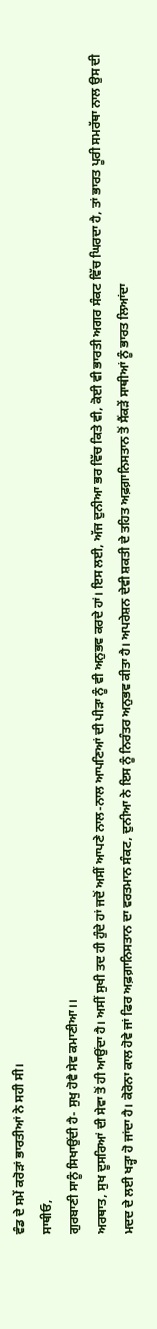ਵੰਡ ਦੇ ਸਮੇਂ ਕਰੋੜਾਂ ਭਾਰਤੀਆਂ ਨੇ ਸਹੀ ਸੀ।
ਸਾਥੀਓ,
ਗੁਰਬਾਣੀ ਸਾਨੂੰ ਸਿਖਾਉਂਦੀ ਹੈ- ਸੁਖੁ ਹੋਵੈ ਸੇਵ ਕਮਾਣੀਆ।।
ਅਰਥਾਤ, ਸੁਖ ਦੂਸਰਿਆਂ ਦੀ ਸੇਵਾ ਤੋਂ ਹੀ ਆਉਂਦਾ ਹੈ। ਅਸੀਂ ਸੁਖੀ ਤਦ ਹੀ ਹੁੰਦੇ ਹਾਂ ਜਦੋਂ ਅਸੀਂ ਆਪਣੇ ਨਾਲ-ਨਾਲ ਆਪਣਿਆਂ ਦੀ ਪੀੜਾ ਨੂੰ ਵੀ ਅਨੁਭਵ ਕਰਦੇ ਹਾਂ। ਇਸ ਲਈ, ਅੱਜ ਦੁਨੀਆ ਭਰ ਵਿੱਚ ਕਿਤੇ ਵੀ, ਕੋਈ ਵੀ ਭਾਰਤੀ ਅਗਰ ਸੰਕਟ ਵਿੱਚ ਘਿਰਦਾ ਹੈ, ਤਾਂ ਭਾਰਤ ਪੂਰੀ ਸਮਰੱਥਾ ਨਾਲ ਉਸ ਦੀ ਮਦਦ ਦੇ ਲਈ ਖੜ੍ਹਾ ਹੋ ਜਾਂਦਾ ਹੈ। ਕੋਰੋਨਾ ਕਾਲ ਹੋਵੇ ਜਾਂ ਫਿਰ ਅਫ਼ਗ਼ਾਨਿਸਤਾਨ ਦਾ ਵਰਤਮਾਨ ਸੰਕਟ, ਦੁਨੀਆ ਨੇ ਇਸ ਨੂੰ ਨਿਰੰਤਰ ਅਨੁਭਵ ਕੀਤਾ ਹੈ। ਅਪਰੇਸ਼ਨ ਦੇਵੀ ਸ਼ਕਤੀ ਦੇ ਤਹਿਤ ਅਫ਼ਗ਼ਾਨਿਸਤਾਨ ਤੋਂ ਸੈਂਕੜੇਂ ਸਾਥੀਆਂ ਨੂੰ ਭਾਰਤ ਲਿਆਂਦਾ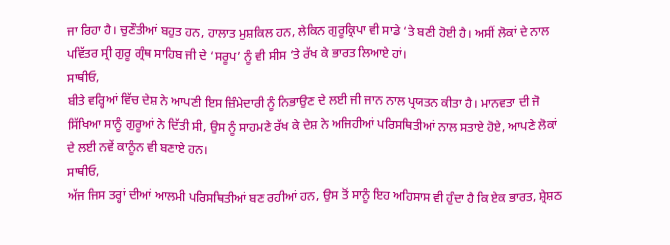ਜਾ ਰਿਹਾ ਹੈ। ਚੁਣੌਤੀਆਂ ਬਹੁਤ ਹਨ, ਹਾਲਾਤ ਮੁਸ਼ਕਿਲ ਹਨ, ਲੇਕਿਨ ਗੁਰੂਕ੍ਰਿਪਾ ਵੀ ਸਾਡੇ ‘ਤੇ ਬਣੀ ਹੋਈ ਹੈ। ਅਸੀਂ ਲੋਕਾਂ ਦੇ ਨਾਲ ਪਵਿੱਤਰ ਸ੍ਰੀ ਗੁਰੂ ਗ੍ਰੰਥ ਸਾਹਿਬ ਜੀ ਦੇ ‘ਸਰੂਪ’ ਨੂੰ ਵੀ ਸੀਸ ‘ਤੇ ਰੱਖ ਕੇ ਭਾਰਤ ਲਿਆਏ ਹਾਂ।
ਸਾਥੀਓ,
ਬੀਤੇ ਵਰ੍ਹਿਆਂ ਵਿੱਚ ਦੇਸ਼ ਨੇ ਆਪਣੀ ਇਸ ਜ਼ਿੰਮੇਦਾਰੀ ਨੂੰ ਨਿਭਾਉਣ ਦੇ ਲਈ ਜੀ ਜਾਨ ਨਾਲ ਪ੍ਰਯਤਨ ਕੀਤਾ ਹੈ। ਮਾਨਵਤਾ ਦੀ ਜੋ ਸਿੱਖਿਆ ਸਾਨੂੰ ਗੁਰੂਆਂ ਨੇ ਦਿੱਤੀ ਸੀ, ਉਸ ਨੂੰ ਸਾਹਮਣੇ ਰੱਖ ਕੇ ਦੇਸ਼ ਨੇ ਅਜਿਹੀਆਂ ਪਰਿਸਥਿਤੀਆਂ ਨਾਲ ਸਤਾਏ ਹੋਏ, ਆਪਣੇ ਲੋਕਾਂ ਦੇ ਲਈ ਨਵੇਂ ਕਾਨੂੰਨ ਵੀ ਬਣਾਏ ਹਨ।
ਸਾਥੀਓ,
ਅੱਜ ਜਿਸ ਤਰ੍ਹਾਂ ਦੀਆਂ ਆਲਮੀ ਪਰਿਸਥਿਤੀਆਂ ਬਣ ਰਹੀਆਂ ਹਨ, ਉਸ ਤੋਂ ਸਾਨੂੰ ਇਹ ਅਹਿਸਾਸ ਵੀ ਹੁੰਦਾ ਹੈ ਕਿ ਏਕ ਭਾਰਤ, ਸ਼੍ਰੇਸ਼ਠ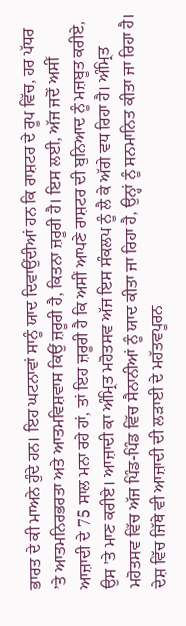ਭਾਰਤ ਦੇ ਕੀ ਮਾਅਨੇ ਹੁੰਦੇ ਹਨ। ਇਹ ਘਟਨਾਵਾਂ ਸਾਨੂੰ ਯਾਦ ਦਿਵਾਉਂਦੀਆਂ ਹਨ ਕਿ ਰਾਸ਼ਟਰ ਦੇ ਰੂਪ ਵਿੱਚ, ਹਰ ਪੱਧਰ ’ਤੇ ਆਤਮਨਿਰਭਰਤਾ ਅਤੇ ਆਤਮਵਿਸ਼ਵਾਸ ਕਿਉਂ ਜ਼ਰੂਰੀ ਹੈ, ਕਿਤਨਾ ਜ਼ਰੂਰੀ ਹੈ। ਇਸ ਲਈ, ਅੱਜ ਜਦੋਂ ਅਸੀਂ ਆਜ਼ਾਦੀ ਦੇ 75 ਸਾਲ ਮਨਾ ਰਹੇ ਹਾਂ, ਤਾਂ ਇਹ ਜ਼ਰੂਰੀ ਹੈ ਕਿ ਅਸੀਂ ਆਪਣੇ ਰਾਸ਼ਟਰ ਦੀ ਬੁਨਿਆਦ ਨੂੰ ਮਜ਼ਬੂਤ ਕਰੀਏ, ਉਸ ’ਤੇ ਮਾਣ ਕਰੀਏ। ਆਜ਼ਾਦੀ ਕਾ ਅੰਮ੍ਰਿਤ ਮਹੋਤਸਵ ਅੱਜ ਇਸ ਸੰਕਲਪ ਨੂੰ ਲੈ ਕੇ ਅੱਗੇ ਵਧ ਰਿਹਾ ਹੈ। ਅੰਮ੍ਰਿਤ ਮਹੋਤਸਵ ਵਿੱਚ ਅੱਜ ਪਿੰਡ-ਪਿੰਡ ਵਿੱਚ ਸੈਨਾਨੀਆਂ ਨੂੰ ਯਾਦ ਕੀਤਾ ਜਾ ਰਿਹਾ ਹੈ, ਉਨ੍ਹਾਂ ਨੂੰ ਸਨਮਾਨਿਤ ਕੀਤਾ ਜਾ ਰਿਹਾ ਹੈ। ਦੇਸ਼ ਵਿੱਚ ਜਿੱਥੇ ਵੀ ਆਜ਼ਾਦੀ ਦੀ ਲੜਾਈ ਦੇ ਮਹੱਤਵਪੂਰਨ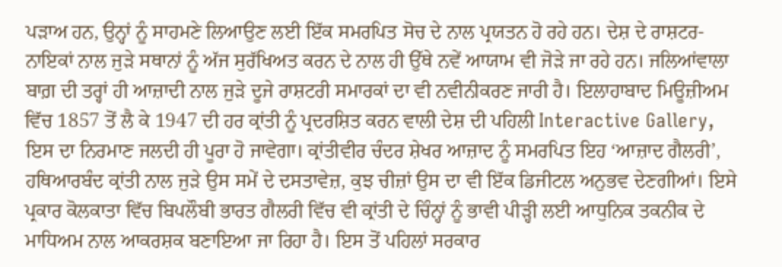ਪੜਾਅ ਹਨ, ਉਨ੍ਹਾਂ ਨੂੰ ਸਾਹਮਣੇ ਲਿਆਉਣ ਲਈ ਇੱਕ ਸਮਰਪਿਤ ਸੋਚ ਦੇ ਨਾਲ ਪ੍ਰਯਤਨ ਹੋ ਰਹੇ ਹਨ। ਦੇਸ਼ ਦੇ ਰਾਸ਼ਟਰ-ਨਾਇਕਾਂ ਨਾਲ ਜੁੜੇ ਸਥਾਨਾਂ ਨੂੰ ਅੱਜ ਸੁਰੱਖਿਅਤ ਕਰਨ ਦੇ ਨਾਲ ਹੀ ਉੱਥੇ ਨਵੇਂ ਆਯਾਮ ਵੀ ਜੋੜੇ ਜਾ ਰਹੇ ਹਨ। ਜਲਿਆਂਵਾਲਾ ਬਾਗ਼ ਦੀ ਤਰ੍ਹਾਂ ਹੀ ਆਜ਼ਾਦੀ ਨਾਲ ਜੁੜੇ ਦੂਜੇ ਰਾਸ਼ਟਰੀ ਸਮਾਰਕਾਂ ਦਾ ਵੀ ਨਵੀਨੀਕਰਣ ਜਾਰੀ ਹੈ। ਇਲਾਹਾਬਾਦ ਮਿਊਜ਼ੀਅਮ ਵਿੱਚ 1857 ਤੋਂ ਲੈ ਕੇ 1947 ਦੀ ਹਰ ਕ੍ਰਾਂਤੀ ਨੂੰ ਪ੍ਰਦਰਸ਼ਿਤ ਕਰਨ ਵਾਲੀ ਦੇਸ਼ ਦੀ ਪਹਿਲੀ Interactive Gallery, ਇਸ ਦਾ ਨਿਰਮਾਣ ਜਲਦੀ ਹੀ ਪੂਰਾ ਹੋ ਜਾਵੇਗਾ। ਕ੍ਰਾਂਤੀਵੀਰ ਚੰਦਰ ਸ਼ੇਖਰ ਆਜ਼ਾਦ ਨੂੰ ਸਮਰਪਿਤ ਇਹ ‘ਆਜ਼ਾਦ ਗੈਲਰੀ’, ਹਥਿਆਰਬੰਦ ਕ੍ਰਾਂਤੀ ਨਾਲ ਜੁੜੇ ਉਸ ਸਮੇਂ ਦੇ ਦਸਤਾਵੇਜ਼, ਕੁਝ ਚੀਜ਼ਾਂ ਉਸ ਦਾ ਵੀ ਇੱਕ ਡਿਜੀਟਲ ਅਨੁਭਵ ਦੇਣਗੀਆਂ। ਇਸੇ ਪ੍ਰਕਾਰ ਕੋਲਕਾਤਾ ਵਿੱਚ ਬਿਪਲੌਬੀ ਭਾਰਤ ਗੈਲਰੀ ਵਿੱਚ ਵੀ ਕ੍ਰਾਂਤੀ ਦੇ ਚਿੰਨ੍ਹਾਂ ਨੂੰ ਭਾਵੀ ਪੀੜ੍ਹੀ ਲਈ ਆਧੁਨਿਕ ਤਕਨੀਕ ਦੇ ਮਾਧਿਅਮ ਨਾਲ ਆਕਰਸ਼ਕ ਬਣਾਇਆ ਜਾ ਰਿਹਾ ਹੈ। ਇਸ ਤੋਂ ਪਹਿਲਾਂ ਸਰਕਾਰ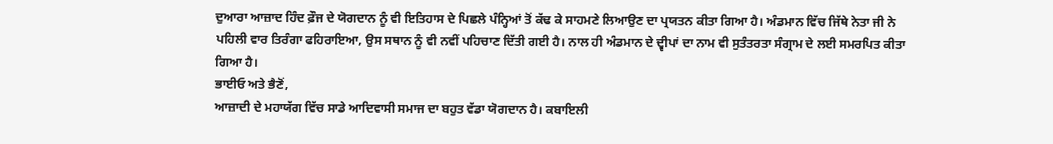ਦੁਆਰਾ ਆਜ਼ਾਦ ਹਿੰਦ ਫ਼ੌਜ ਦੇ ਯੋਗਦਾਨ ਨੂੰ ਵੀ ਇਤਿਹਾਸ ਦੇ ਪਿਛਲੇ ਪੰਨ੍ਹਿਆਂ ਤੋਂ ਕੱਢ ਕੇ ਸਾਹਮਣੇ ਲਿਆਉਣ ਦਾ ਪ੍ਰਯਤਨ ਕੀਤਾ ਗਿਆ ਹੈ। ਅੰਡਮਾਨ ਵਿੱਚ ਜਿੱਥੇ ਨੇਤਾ ਜੀ ਨੇ ਪਹਿਲੀ ਵਾਰ ਤਿਰੰਗਾ ਫਹਿਰਾਇਆ, ਉਸ ਸਥਾਨ ਨੂੰ ਵੀ ਨਵੀਂ ਪਹਿਚਾਣ ਦਿੱਤੀ ਗਈ ਹੈ। ਨਾਲ ਹੀ ਅੰਡਮਾਨ ਦੇ ਦ੍ਵੀਪਾਂ ਦਾ ਨਾਮ ਵੀ ਸੁਤੰਤਰਤਾ ਸੰਗ੍ਰਾਮ ਦੇ ਲਈ ਸਮਰਪਿਤ ਕੀਤਾ ਗਿਆ ਹੈ।
ਭਾਈਓ ਅਤੇ ਭੈਣੋਂ,
ਆਜ਼ਾਦੀ ਦੇ ਮਹਾਯੱਗ ਵਿੱਚ ਸਾਡੇ ਆਦਿਵਾਸੀ ਸਮਾਜ ਦਾ ਬਹੁਤ ਵੱਡਾ ਯੋਗਦਾਨ ਹੈ। ਕਬਾਇਲੀ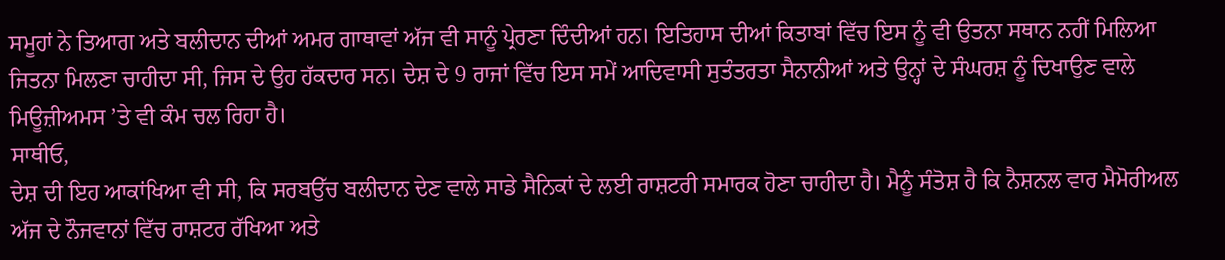ਸਮੂਹਾਂ ਨੇ ਤਿਆਗ ਅਤੇ ਬਲੀਦਾਨ ਦੀਆਂ ਅਮਰ ਗਾਥਾਵਾਂ ਅੱਜ ਵੀ ਸਾਨੂੰ ਪ੍ਰੇਰਣਾ ਦਿੰਦੀਆਂ ਹਨ। ਇਤਿਹਾਸ ਦੀਆਂ ਕਿਤਾਬਾਂ ਵਿੱਚ ਇਸ ਨੂੰ ਵੀ ਉਤਨਾ ਸਥਾਨ ਨਹੀਂ ਮਿਲਿਆ ਜਿਤਨਾ ਮਿਲਣਾ ਚਾਹੀਦਾ ਸੀ, ਜਿਸ ਦੇ ਉਹ ਹੱਕਦਾਰ ਸਨ। ਦੇਸ਼ ਦੇ 9 ਰਾਜਾਂ ਵਿੱਚ ਇਸ ਸਮੇਂ ਆਦਿਵਾਸੀ ਸੁਤੰਤਰਤਾ ਸੈਨਾਨੀਆਂ ਅਤੇ ਉਨ੍ਹਾਂ ਦੇ ਸੰਘਰਸ਼ ਨੂੰ ਦਿਖਾਉਣ ਵਾਲੇ ਮਿਊਜ਼ੀਅਮਸ ’ਤੇ ਵੀ ਕੰਮ ਚਲ ਰਿਹਾ ਹੈ।
ਸਾਥੀਓ,
ਦੇਸ਼ ਦੀ ਇਹ ਆਕਾਂਖਿਆ ਵੀ ਸੀ, ਕਿ ਸਰਬਉੱਚ ਬਲੀਦਾਨ ਦੇਣ ਵਾਲੇ ਸਾਡੇ ਸੈਨਿਕਾਂ ਦੇ ਲਈ ਰਾਸ਼ਟਰੀ ਸਮਾਰਕ ਹੋਣਾ ਚਾਹੀਦਾ ਹੈ। ਮੈਨੂੰ ਸੰਤੋਸ਼ ਹੈ ਕਿ ਨੈਸ਼ਨਲ ਵਾਰ ਮੈਮੋਰੀਅਲ ਅੱਜ ਦੇ ਨੌਜਵਾਨਾਂ ਵਿੱਚ ਰਾਸ਼ਟਰ ਰੱਖਿਆ ਅਤੇ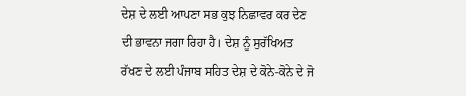ਦੇਸ਼ ਦੇ ਲਈ ਆਪਣਾ ਸਭ ਕੁਝ ਨਿਛਾਵਰ ਕਰ ਦੇਣ ਦੀ ਭਾਵਨਾ ਜਗਾ ਰਿਹਾ ਹੈ। ਦੇਸ਼ ਨੂੰ ਸੁਰੱਖਿਅਤ ਰੱਖਣ ਦੇ ਲਈ ਪੰਜਾਬ ਸਹਿਤ ਦੇਸ਼ ਦੇ ਕੋਨੇ-ਕੋਨੇ ਦੇ ਜੋ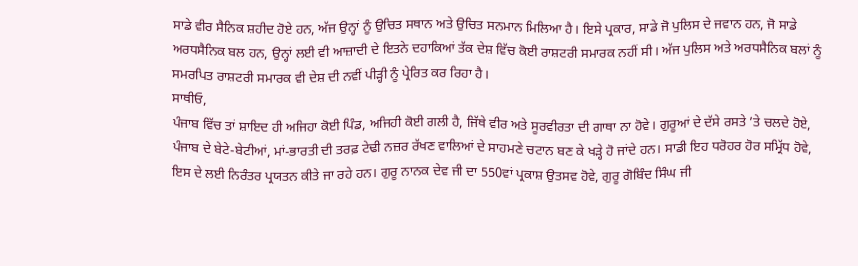ਸਾਡੇ ਵੀਰ ਸੈਨਿਕ ਸ਼ਹੀਦ ਹੋਏ ਹਨ, ਅੱਜ ਉਨ੍ਹਾਂ ਨੂੰ ਉਚਿਤ ਸਥਾਨ ਅਤੇ ਉਚਿਤ ਸਨਮਾਨ ਮਿਲਿਆ ਹੈ। ਇਸੇ ਪ੍ਰਕਾਰ, ਸਾਡੇ ਜੋ ਪੁਲਿਸ ਦੇ ਜਵਾਨ ਹਨ, ਜੋ ਸਾਡੇ ਅਰਧਸੈਨਿਕ ਬਲ ਹਨ, ਉਨ੍ਹਾਂ ਲਈ ਵੀ ਆਜ਼ਾਦੀ ਦੇ ਇਤਨੇ ਦਹਾਕਿਆਂ ਤੱਕ ਦੇਸ਼ ਵਿੱਚ ਕੋਈ ਰਾਸ਼ਟਰੀ ਸਮਾਰਕ ਨਹੀਂ ਸੀ। ਅੱਜ ਪੁਲਿਸ ਅਤੇ ਅਰਧਸੈਨਿਕ ਬਲਾਂ ਨੂੰ ਸਮਰਪਿਤ ਰਾਸ਼ਟਰੀ ਸਮਾਰਕ ਵੀ ਦੇਸ਼ ਦੀ ਨਵੀਂ ਪੀੜ੍ਹੀ ਨੂੰ ਪ੍ਰੇਰਿਤ ਕਰ ਰਿਹਾ ਹੈ।
ਸਾਥੀਓ,
ਪੰਜਾਬ ਵਿੱਚ ਤਾਂ ਸ਼ਾਇਦ ਹੀ ਅਜਿਹਾ ਕੋਈ ਪਿੰਡ, ਅਜਿਹੀ ਕੋਈ ਗਲੀ ਹੈ, ਜਿੱਥੇ ਵੀਰ ਅਤੇ ਸੂਰਵੀਰਤਾ ਦੀ ਗਾਥਾ ਨਾ ਹੋਵੇ। ਗੁਰੂਆਂ ਦੇ ਦੱਸੇ ਰਸਤੇ ’ਤੇ ਚਲਦੇ ਹੋਏ, ਪੰਜਾਬ ਦੇ ਬੇਟੇ-ਬੇਟੀਆਂ, ਮਾਂ-ਭਾਰਤੀ ਦੀ ਤਰਫ਼ ਟੇਢੀ ਨਜ਼ਰ ਰੱਖਣ ਵਾਲਿਆਂ ਦੇ ਸਾਹਮਣੇ ਚਟਾਨ ਬਣ ਕੇ ਖੜ੍ਹੇ ਹੋ ਜਾਂਦੇ ਹਨ। ਸਾਡੀ ਇਹ ਧਰੋਹਰ ਹੋਰ ਸਮ੍ਰਿੱਧ ਹੋਵੇ, ਇਸ ਦੇ ਲਈ ਨਿਰੰਤਰ ਪ੍ਰਯਤਨ ਕੀਤੇ ਜਾ ਰਹੇ ਹਨ। ਗੁਰੂ ਨਾਨਕ ਦੇਵ ਜੀ ਦਾ 550ਵਾਂ ਪ੍ਰਕਾਸ਼ ਉਤਸਵ ਹੋਵੇ, ਗੁਰੂ ਗੋਬਿੰਦ ਸਿੰਘ ਜੀ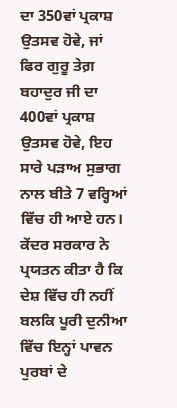ਦਾ 350ਵਾਂ ਪ੍ਰਕਾਸ਼ ਉਤਸਵ ਹੋਵੇ, ਜਾਂ ਫਿਰ ਗੁਰੂ ਤੇਗ਼ ਬਹਾਦੁਰ ਜੀ ਦਾ 400ਵਾਂ ਪ੍ਰਕਾਸ਼ ਉਤਸਵ ਹੋਵੇ, ਇਹ ਸਾਰੇ ਪੜਾਅ ਸੁਭਾਗ ਨਾਲ ਬੀਤੇ 7 ਵਰ੍ਹਿਆਂ ਵਿੱਚ ਹੀ ਆਏ ਹਨ। ਕੇਂਦਰ ਸਰਕਾਰ ਨੇ ਪ੍ਰਯਤਨ ਕੀਤਾ ਹੈ ਕਿ ਦੇਸ਼ ਵਿੱਚ ਹੀ ਨਹੀਂ ਬਲਕਿ ਪੂਰੀ ਦੁਨੀਆ ਵਿੱਚ ਇਨ੍ਹਾਂ ਪਾਵਨ ਪੁਰਬਾਂ ਦੇ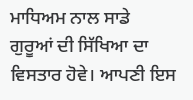ਮਾਧਿਅਮ ਨਾਲ ਸਾਡੇ ਗੁਰੂਆਂ ਦੀ ਸਿੱਖਿਆ ਦਾ ਵਿਸਤਾਰ ਹੋਵੇ। ਆਪਣੀ ਇਸ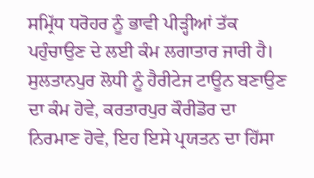ਸਮ੍ਰਿੱਧ ਧਰੋਹਰ ਨੂੰ ਭਾਵੀ ਪੀੜ੍ਹੀਆਂ ਤੱਕ ਪਹੁੰਚਾਉਣ ਦੇ ਲਈ ਕੰਮ ਲਗਾਤਾਰ ਜਾਰੀ ਹੈ। ਸੁਲਤਾਨਪੁਰ ਲੋਧੀ ਨੂੰ ਹੈਰੀਟੇਜ ਟਾਊਨ ਬਣਾਉਣ ਦਾ ਕੰਮ ਹੋਵੇ, ਕਰਤਾਰਪੁਰ ਕੌਰੀਡੋਰ ਦਾ ਨਿਰਮਾਣ ਹੋਵੇ, ਇਹ ਇਸੇ ਪ੍ਰਯਤਨ ਦਾ ਹਿੱਸਾ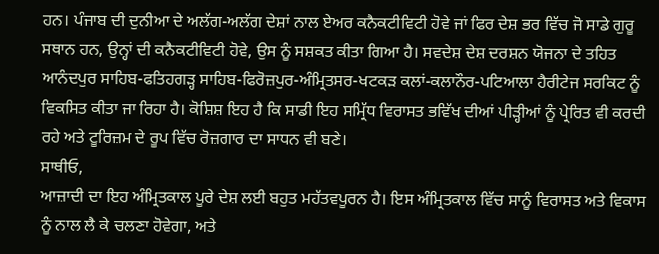ਹਨ। ਪੰਜਾਬ ਦੀ ਦੁਨੀਆ ਦੇ ਅਲੱਗ-ਅਲੱਗ ਦੇਸ਼ਾਂ ਨਾਲ ਏਅਰ ਕਨੈਕਟੀਵਿਟੀ ਹੋਵੇ ਜਾਂ ਫਿਰ ਦੇਸ਼ ਭਰ ਵਿੱਚ ਜੋ ਸਾਡੇ ਗੁਰੂ ਸਥਾਨ ਹਨ, ਉਨ੍ਹਾਂ ਦੀ ਕਨੈਕਟੀਵਿਟੀ ਹੋਵੇ, ਉਸ ਨੂੰ ਸਸ਼ਕਤ ਕੀਤਾ ਗਿਆ ਹੈ। ਸਵਦੇਸ਼ ਦੇਸ਼ ਦਰਸ਼ਨ ਯੋਜਨਾ ਦੇ ਤਹਿਤ ਆਨੰਦਪੁਰ ਸਾਹਿਬ-ਫਤਿਹਗੜ੍ਹ ਸਾਹਿਬ-ਫਿਰੋਜ਼ਪੁਰ-ਅੰਮ੍ਰਿਤਸਰ-ਖਟਕੜ ਕਲਾਂ-ਕਲਾਨੌਰ-ਪਟਿਆਲਾ ਹੈਰੀਟੇਜ ਸਰਕਿਟ ਨੂੰ ਵਿਕਸਿਤ ਕੀਤਾ ਜਾ ਰਿਹਾ ਹੈ। ਕੋਸ਼ਿਸ਼ ਇਹ ਹੈ ਕਿ ਸਾਡੀ ਇਹ ਸਮ੍ਰਿੱਧ ਵਿਰਾਸਤ ਭਵਿੱਖ ਦੀਆਂ ਪੀੜ੍ਹੀਆਂ ਨੂੰ ਪ੍ਰੇਰਿਤ ਵੀ ਕਰਦੀ ਰਹੇ ਅਤੇ ਟੂਰਿਜ਼ਮ ਦੇ ਰੂਪ ਵਿੱਚ ਰੋਜ਼ਗਾਰ ਦਾ ਸਾਧਨ ਵੀ ਬਣੇ।
ਸਾਥੀਓ,
ਆਜ਼ਾਦੀ ਦਾ ਇਹ ਅੰਮ੍ਰਿਤਕਾਲ ਪੂਰੇ ਦੇਸ਼ ਲਈ ਬਹੁਤ ਮਹੱਤਵਪੂਰਨ ਹੈ। ਇਸ ਅੰਮ੍ਰਿਤਕਾਲ ਵਿੱਚ ਸਾਨੂੰ ਵਿਰਾਸਤ ਅਤੇ ਵਿਕਾਸ ਨੂੰ ਨਾਲ ਲੈ ਕੇ ਚਲਣਾ ਹੋਵੇਗਾ, ਅਤੇ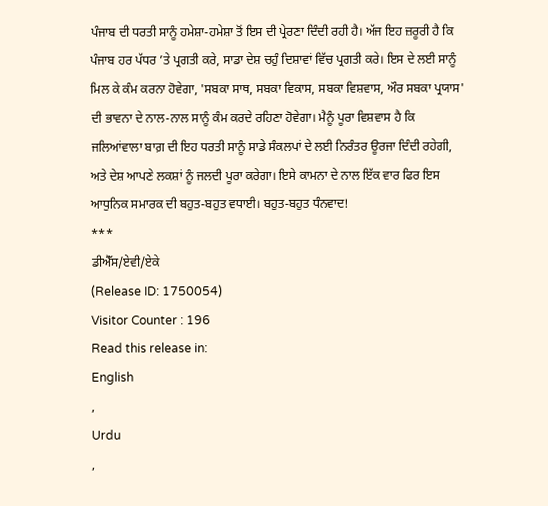ਪੰਜਾਬ ਦੀ ਧਰਤੀ ਸਾਨੂੰ ਹਮੇਸ਼ਾ-ਹਮੇਸ਼ਾ ਤੋਂ ਇਸ ਦੀ ਪ੍ਰੇਰਣਾ ਦਿੰਦੀ ਰਹੀ ਹੈ। ਅੱਜ ਇਹ ਜ਼ਰੂਰੀ ਹੈ ਕਿ ਪੰਜਾਬ ਹਰ ਪੱਧਰ ’ਤੇ ਪ੍ਰਗਤੀ ਕਰੇ, ਸਾਡਾ ਦੇਸ਼ ਚਹੁੰ ਦਿਸ਼ਾਵਾਂ ਵਿੱਚ ਪ੍ਰਗਤੀ ਕਰੇ। ਇਸ ਦੇ ਲਈ ਸਾਨੂੰ ਮਿਲ ਕੇ ਕੰਮ ਕਰਨਾ ਹੋਵੇਗਾ, 'ਸਬਕਾ ਸਾਥ, ਸਬਕਾ ਵਿਕਾਸ, ਸਬਕਾ ਵਿਸ਼ਵਾਸ, ਔਰ ਸਬਕਾ ਪ੍ਰਯਾਸ' ਦੀ ਭਾਵਨਾ ਦੇ ਨਾਲ-ਨਾਲ ਸਾਨੂੰ ਕੰਮ ਕਰਦੇ ਰਹਿਣਾ ਹੋਵੇਗਾ। ਮੈਨੂੰ ਪੂਰਾ ਵਿਸ਼ਵਾਸ ਹੈ ਕਿ ਜਲਿਆਂਵਾਲਾ ਬਾਗ਼ ਦੀ ਇਹ ਧਰਤੀ ਸਾਨੂੰ ਸਾਡੇ ਸੰਕਲਪਾਂ ਦੇ ਲਈ ਨਿਰੰਤਰ ਊਰਜਾ ਦਿੰਦੀ ਰਹੇਗੀ, ਅਤੇ ਦੇਸ਼ ਆਪਣੇ ਲਕਸ਼ਾਂ ਨੂੰ ਜਲਦੀ ਪੂਰਾ ਕਰੇਗਾ। ਇਸੇ ਕਾਮਨਾ ਦੇ ਨਾਲ ਇੱਕ ਵਾਰ ਫਿਰ ਇਸ ਆਧੁਨਿਕ ਸਮਾਰਕ ਦੀ ਬਹੁਤ-ਬਹੁਤ ਵਧਾਈ। ਬਹੁਤ-ਬਹੁਤ ਧੰਨਵਾਦ!
***
ਡੀਐੱਸ/ਏਵੀ/ਏਕੇ
(Release ID: 1750054)
Visitor Counter : 196
Read this release in:
English
,
Urdu
,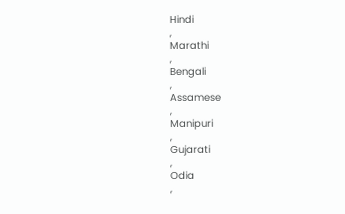Hindi
,
Marathi
,
Bengali
,
Assamese
,
Manipuri
,
Gujarati
,
Odia
,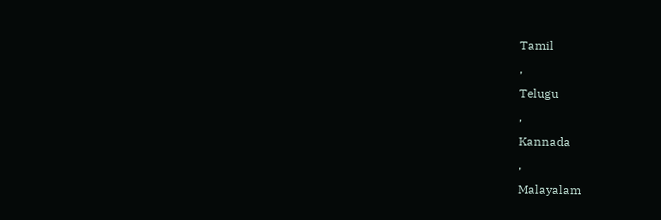Tamil
,
Telugu
,
Kannada
,
Malayalam